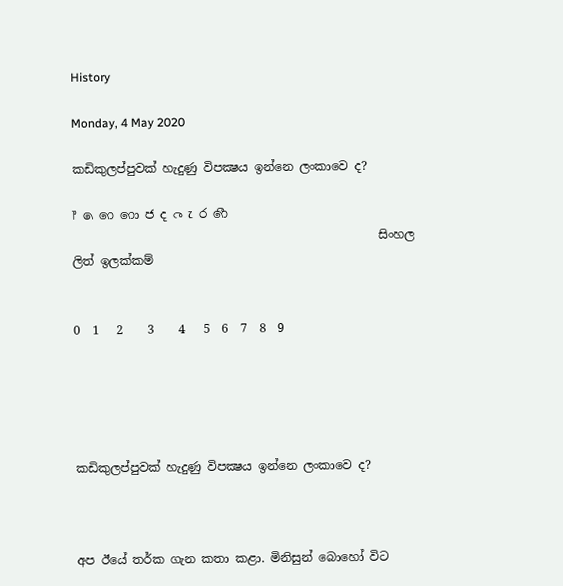History

Monday, 4 May 2020

කඩිකුලප්පුවක් හැදුණු විපක්‍ෂය ඉන්නෙ ලංකාවෙ ද?

෦ ෧ ෨ ෩ ෪ ෫ ෬ ෭ ෮ ෯
                                                   සිංහල ලිත් ඉලක්කම්


0  1   2    3    4   5  6  7  8  9





කඩිකුලප්පුවක් හැදුණු විපක්‍ෂය ඉන්නෙ ලංකාවෙ ද?



අප ඊයේ තර්ක ගැන කතා කළා. මිනිසුන් බොහෝ විට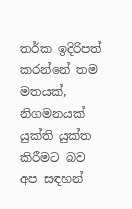තර්ක ඉදිරිපත් කරන්නේ තම මතයක්, නිගමනයක් යුක්ති යුක්ත කිරීමට බව  අප සඳහන්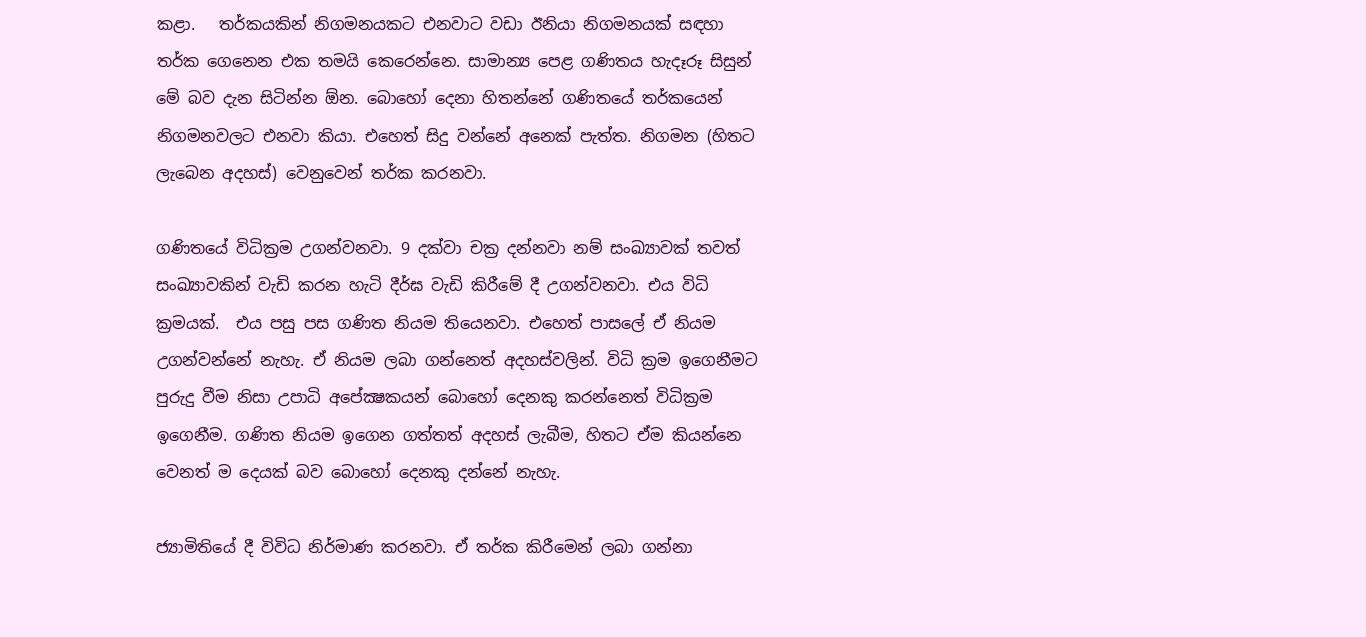කළා.   තර්කයකින් නිගමනයකට එනවාට වඩා ඊනියා නිගමනයක් සඳහා තර්ක ගෙනෙන එක තමයි කෙරෙන්නෙ. සාමාන්‍ය පෙළ ගණිතය හැදෑරූ සිසුන් මේ බව දැන සිටින්න ඕන. බොහෝ දෙනා හිතන්නේ ගණිතයේ තර්කයෙන් නිගමනවලට එනවා කියා. එහෙත් සිදු වන්නේ අනෙක් පැත්ත. නිගමන (හිතට ලැබෙන අදහස්) වෙනුවෙන් තර්ක කරනවා.

ගණිතයේ විධික්‍රම උගන්වනවා. 9 දක්වා චක්‍ර දන්නවා නම් සංඛ්‍යාවක් තවත් සංඛ්‍යාවකින් වැඩි කරන හැටි දීර්ඝ වැඩි කිරීමේ දී උගන්වනවා. එය විධි ක්‍රමයක්.  එය පසු පස ගණිත නියම තියෙනවා. එහෙත් පාසලේ ඒ නියම උගන්වන්නේ නැහැ. ඒ නියම ලබා ගන්නෙත් අදහස්වලින්. විධි ක්‍රම ඉගෙනීමට පුරුදු වීම නිසා උපාධි අපේක්‍ෂකයන් බොහෝ දෙනකු කරන්නෙත් විධික්‍රම ඉගෙනීම. ගණිත නියම ඉගෙන ගත්තත් අදහස් ලැබීම, හිතට ඒම කියන්නෙ වෙනත් ම දෙයක් බව බොහෝ දෙනකු දන්නේ නැහැ.

ජ්‍යාමිතියේ දී විවිධ නිර්මාණ කරනවා. ඒ තර්ක කිරීමෙන් ලබා ගන්නා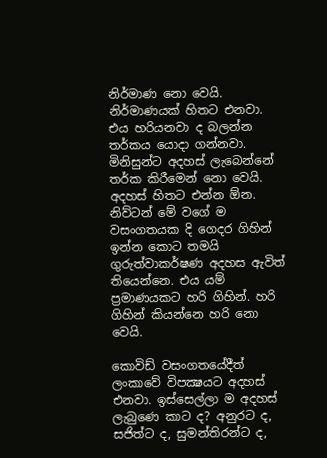නිර්මාණ නො වෙයි. නිර්මාණයක් හිතට එනවා. එය හරියනවා ද බලන්න තර්කය යොදා ගන්නවා. මිනිසුන්ට අදහස් ලැබෙන්නේ තර්ක කිරීමෙන් නො වෙයි. අදහස් හිතට එන්න ඕන. නිව්ටන් මේ වගේ ම වසංගතයක දි ගෙදර ගිහින් ඉන්න කොට තමයි ගුරුත්වාකර්ෂණ අදහස ඇවිත් තියෙන්නෙ. එය යම් ප්‍රමාණයකට හරි ගිහින්. හරි ගිහින් කියන්නෙ හරි නො වෙයි.

කොවිඩ් වසංගතයේදීත් ලංකාවේ විපක්‍ෂයට අදහස් එනවා. ඉස්සෙල්ලා ම අදහස් ලැබුණෙ කාට ද? අනුරට ද, සජිත්ට ද, සුමන්තිරන්ට ද,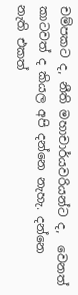චම්පකට ද, නීති මහාචාර්යවරියන්ට ද,  වෙනත් කාටවත් ද කියල අපි දන්නෙ නැහැ. දන්නෙ නැති එකත්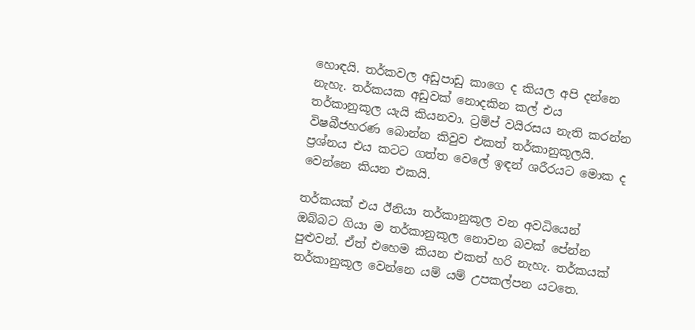හොඳයි. තර්කවල අඩුපාඩු කාගෙ ද කියල අපි දන්නෙ නැහැ. තර්කයක අඩුවක් නොදකින කල් එය තර්කානුකූල යැයි කියනවා. ට්‍රම්ප් වයිරසය නැති කරන්න විෂබීජහරණ බොන්න කිවුව එකත් තර්කානුකූලයි. ප්‍රශ්නය එය කටට ගත්ත වෙලේ ඉඳන් ශරීරයට මොක ද වෙන්නෙ කියන එකයි.

තර්කයක් එය ඊනියා තර්කානුකූල වන අවධියෙන් ඔබ්බට ගියා ම තර්කානුකූල නොවන බවක් පේන්න පුළුවන්. ඒත් එහෙම කියන එකත් හරි නැහැ. තර්කයක් තර්කානුකූල වෙන්නෙ යම් යම් උපකල්පන යටතෙ.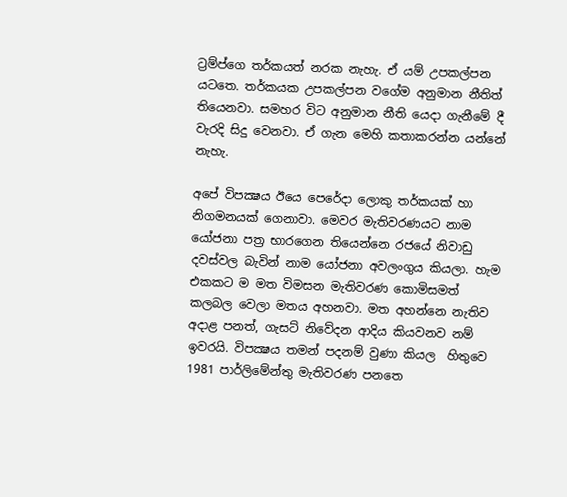ට්‍රම්ප්ගෙ තර්කයත් නරක නැහැ. ඒ යම් උපකල්පන යටතෙ. තර්කයක උපකල්පන වගේම අනුමාන නීතිත් තියෙනවා. සමහර විට අනුමාන නීති යෙදා ගැනීමේ දී වැරදි සිදු වෙනවා. ඒ ගැන මෙහි කතාකරන්න යන්නේ නැහැ.

අපේ විපක්‍ෂය ඊයෙ පෙරේදා ලොකු තර්කයක් හා නිගමනයක් ගෙනාවා. මෙවර මැතිවරණයට නාම යෝජනා පත්‍ර භාරගෙන තියෙන්නෙ රජයේ නිවාඩු දවස්වල බැවින් නාම යෝජනා අවලංගුය කියලා. හැම එකකට ම මත විමසන මැතිවරණ කොමිසමත් කලබල වෙලා මතය අහනවා. මත අහන්නෙ නැතිව අදාළ පනත්, ගැසට් නිවේදන ආදිය කියවනව නම් ඉවරයි. විපක්‍ෂය තමන් පදනම් වුණා කියල  හිතුවෙ 1981 පාර්ලිමේන්තු මැතිවරණ පනතෙ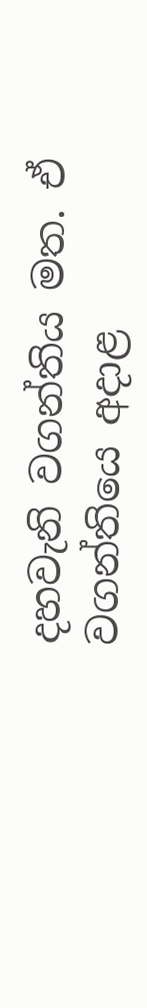දහවැනි වගන්තිය මත. ඒ වගන්තියෙ අදාළ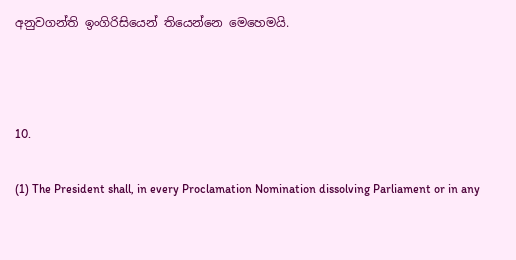අනුවගන්ති ඉංගිරිසියෙන් තියෙන්නෙ මෙහෙමයි.



10.

(1) The President shall, in every Proclamation Nomination dissolving Parliament or in any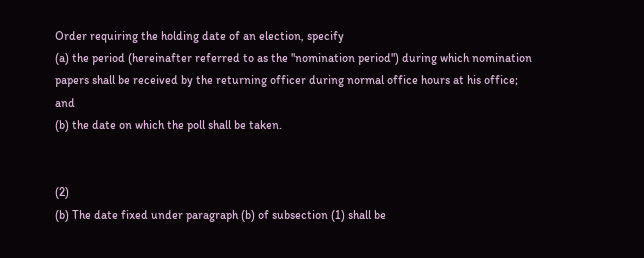Order requiring the holding date of an election, specify
(a) the period (hereinafter referred to as the "nomination period") during which nomination papers shall be received by the returning officer during normal office hours at his office; and
(b) the date on which the poll shall be taken.


(2)
(b) The date fixed under paragraph (b) of subsection (1) shall be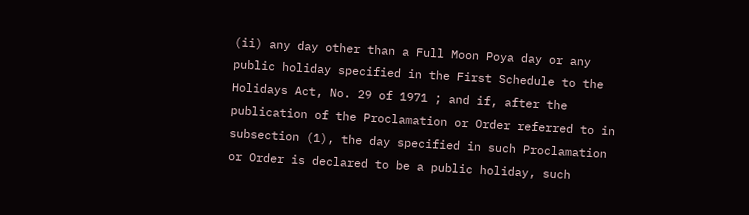(ii) any day other than a Full Moon Poya day or any public holiday specified in the First Schedule to the Holidays Act, No. 29 of 1971 ; and if, after the publication of the Proclamation or Order referred to in subsection (1), the day specified in such Proclamation or Order is declared to be a public holiday, such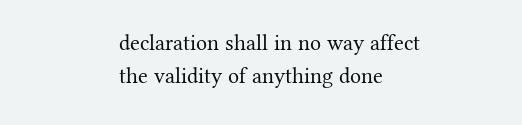declaration shall in no way affect the validity of anything done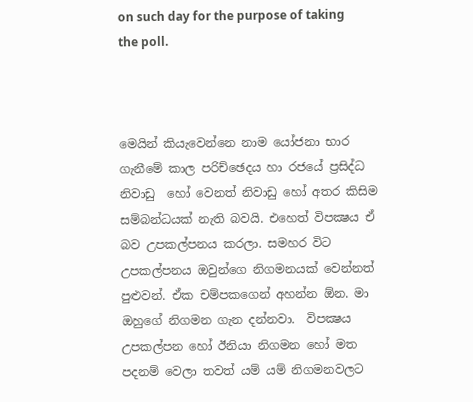on such day for the purpose of taking the poll.



මෙයින් කියැවෙන්නෙ නාම යෝජනා භාර ගැනීමේ කාල පරිච්ඡෙදය හා රජයේ ප්‍රසිද්ධ නිවාඩු  හෝ වෙනත් නිවාඩු හෝ අතර කිසිම සම්බන්ධයක් නැති බවයි. එහෙත් විපක්‍ෂය ඒ බව උපකල්පනය කරලා. සමහර විට උපකල්පනය ඔවුන්ගෙ නිගමනයක් වෙන්නත් පුළුවන්. ඒක චම්පකගෙන් අහන්න ඕන. මා ඔහුගේ නිගමන ගැන දන්නවා.  විපක්‍ෂය  උපකල්පන හෝ ඊනියා නිගමන හෝ මත පදනම් වෙලා තවත් යම් යම් නිගමනවලට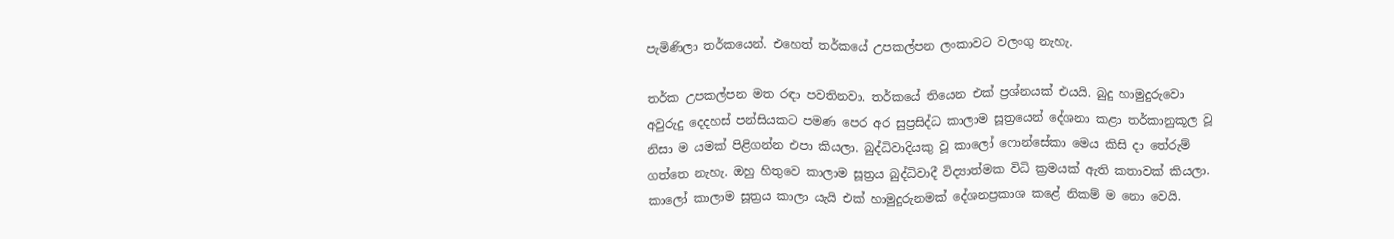පැමිණිලා තර්කයෙන්. එහෙත් තර්කයේ උපකල්පන ලංකාවට වලංගු නැහැ.

තර්ක උපකල්පන මත රඳා පවතිනවා. තර්කයේ තියෙන එක් ප්‍රශ්නයක් එයයි. බුදු හාමුදුරුවො අවුරුදු දෙදහස් පන්සියකට පමණ පෙර අර සුප්‍රසිද්ධ කාලාම සූත්‍රයෙන් දේශනා කළා තර්කානුකූල වූ නිසා ම යමක් පිළිගන්න එපා කියලා. බුද්ධිවාදියකු වූ කාලෝ ෆොන්සේකා මෙය කිසි දා තේරුම් ගත්තෙ නැහැ. ඔහු හිතුවෙ කාලාම සූත්‍රය බුද්ධිවාදී විද්‍යාත්මක විධි ක්‍රමයක් ඇති කතාවක් කියලා. කාලෝ කාලාම සූත්‍රය කාලා යැයි එක් හාමුදුරුනමක් දේශනප්‍රකාශ කළේ නිකම් ම නො වෙයි.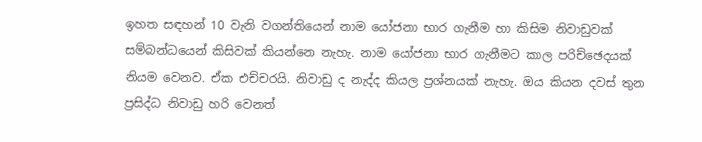ඉහත සඳහන් 10 වැනි වගන්තියෙන් නාම යෝජනා භාර ගැනීම හා කිසිම නිවාඩුවක් සම්බන්ධයෙන් කිසිවක් කියන්නෙ නැහැ. නාම යෝජනා භාර ගැනීමට කාල පරිච්ඡෙදයක් නියම වෙනව. ඒක එච්චරයි. නිවාඩු ද නැද්ද කියල ප්‍රශ්නයක් නැහැ. ඔය කියන දවස් තුන ප්‍රසිද්ධ නිවාඩු හරි වෙනත්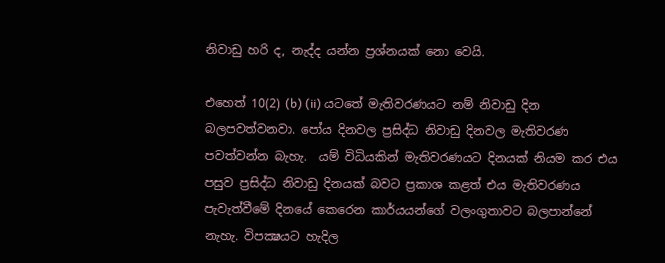නිවාඩු හරි ද, නැද්ද යන්න ප්‍රශ්නයක් නො වෙයි.

එහෙත් 10(2) (b) (ii) යටතේ මැතිවරණයට නම් නිවාඩු දින බලපවත්වනවා. පෝය දිනවල ප්‍රසිද්ධ නිවාඩු දිනවල මැතිවරණ පවත්වන්න බැහැ.  යම් විධියකින් මැතිවරණයට දිනයක් නියම කර එය පසුව ප්‍රසිද්ධ නිවාඩු දිනයක් බවට ප්‍රකාශ කළත් එය මැතිවරණය පැවැත්වීමේ දිනයේ කෙරෙන කාර්යයන්ගේ වලංගුතාවට බලපාන්නේ නැහැ. විපක්‍ෂයට හැදිල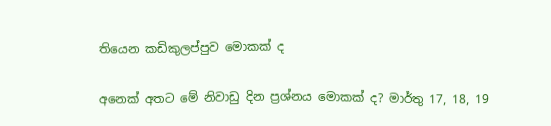තියෙන කඩිකුලප්පුව මොකක් ද

අනෙක් අතට මේ නිවාඩු දින ප්‍රශ්නය මොකක් ද? මාර්තු 17, 18, 19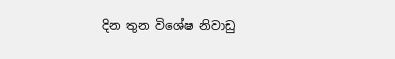දින තුන විශේෂ නිවාඩු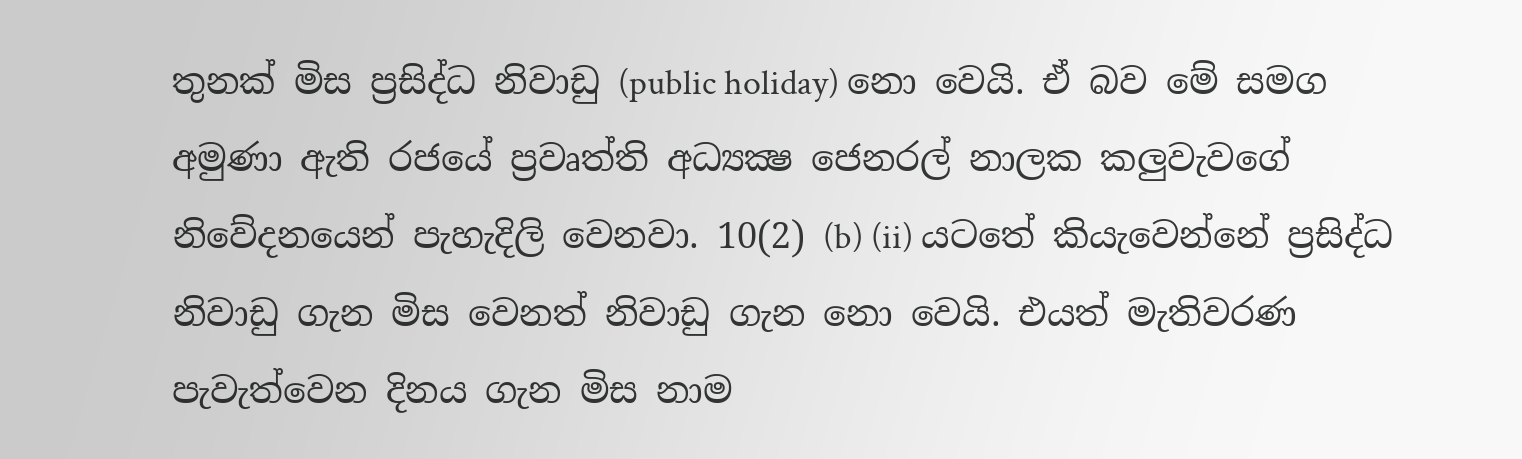තුනක් මිස ප්‍රසිද්ධ නිවාඩු (public holiday) නො වෙයි. ඒ බව මේ සමග අමුණා ඇති රජයේ ප්‍රවෘත්ති අධ්‍යක්‍ෂ ජෙනරල් නාලක කලුවැවගේ නිවේදනයෙන් පැහැදිලි වෙනවා. 10(2) (b) (ii) යටතේ කියැවෙන්නේ ප්‍රසිද්ධ නිවාඩු ගැන මිස වෙනත් නිවාඩු ගැන නො වෙයි. එයත් මැතිවරණ පැවැත්වෙන දිනය ගැන මිස නාම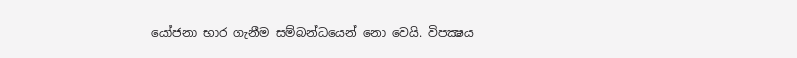යෝජනා භාර ගැනීම සම්බන්ධයෙන් නො වෙයි. විපක්‍ෂය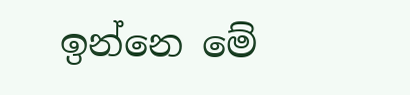ඉන්නෙ මේ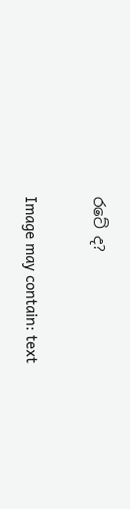රටේ ද?

Image may contain: text